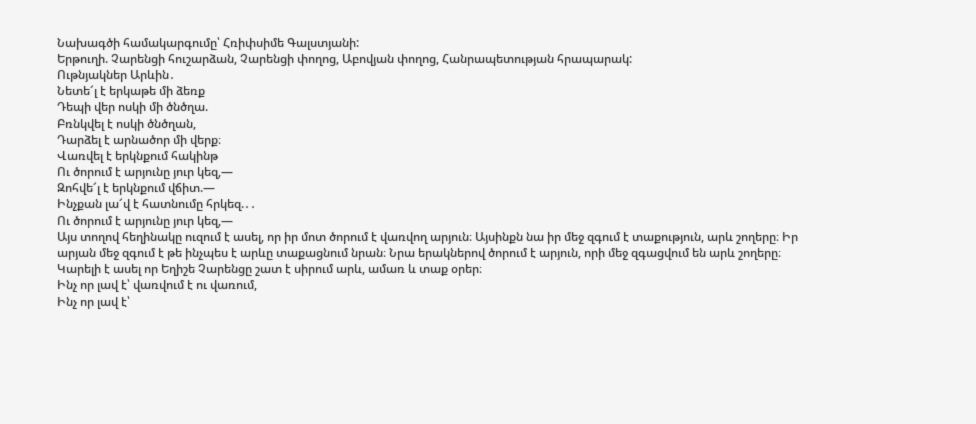Նախագծի համակարգումը՝ Հռիփսիմե Գալստյանի:
Երթուղի. Չարենցի հուշարձան, Չարենցի փողոց, Աբովյան փողոց, Հանրապետության հրապարակ:
Ութնյակներ Արևին․
Նետե՜լ է երկաթե մի ձեռք
Դեպի վեր ոսկի մի ծնծղա.
Բռնկվել է ոսկի ծնծղան,
Դարձել է արնածոր մի վերք։
Վառվել է երկնքում հակինթ
Ու ծորում է արյունը յուր կեզ,—
Զոհվե՜լ է երկնքում վճիտ.—
Ինչքան լա՜վ է հատնումը հրկեզ.․․
Ու ծորում է արյունը յուր կեզ,—
Այս տողով հեղինակը ուզում է ասել, որ իր մոտ ծորում է վառվող արյուն։ Այսինքն նա իր մեջ զգում է տաքություն, արև շողերը։ Իր արյան մեջ զգում է թե ինչպես է արևը տաքացնում նրան։ Նրա երակներով ծորում է արյուն, որի մեջ զգացվում են արև շողերը։ Կարելի է ասել որ Եղիշե Չարենցը շատ է սիրում արև, ամառ և տաք օրեր։
Ինչ որ լավ է՝ վառվում է ու վառում,
Ինչ որ լավ է՝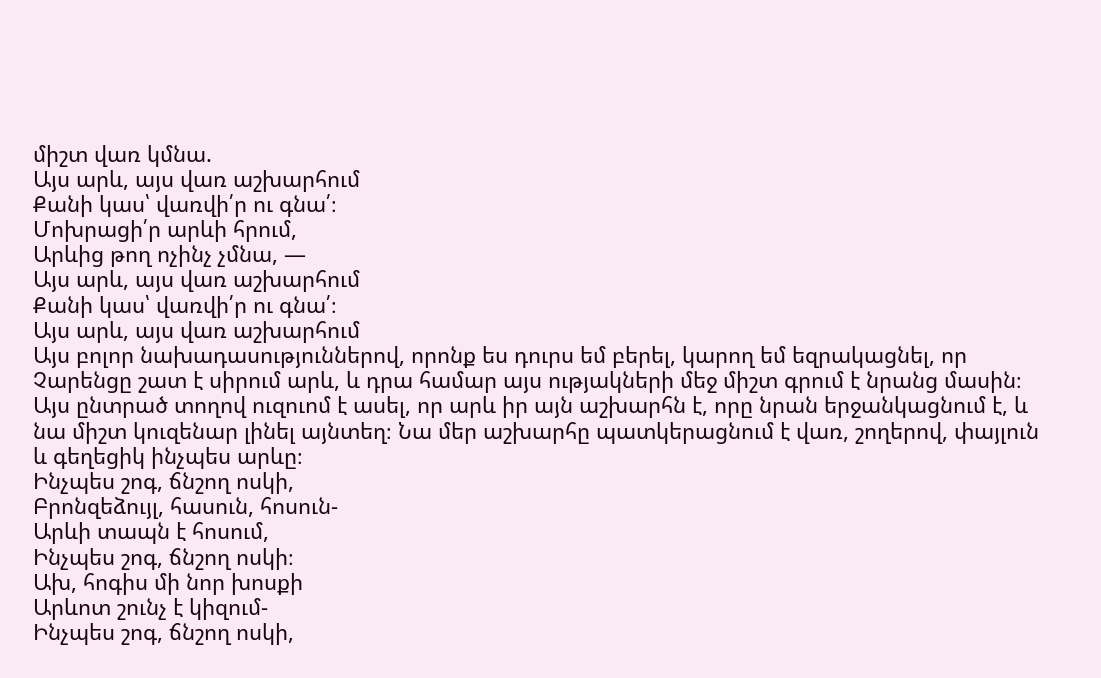միշտ վառ կմնա.
Այս արև, այս վառ աշխարհում
Քանի կաս՝ վառվի՛ր ու գնա՛։
Մոխրացի՛ր արևի հրում,
Արևից թող ոչինչ չմնա, —
Այս արև, այս վառ աշխարհում
Քանի կաս՝ վառվի՛ր ու գնա՛։
Այս արև, այս վառ աշխարհում
Այս բոլոր նախադասություններով, որոնք ես դուրս եմ բերել, կարող եմ եզրակացնել, որ Չարենցը շատ է սիրում արև, և դրա համար այս ությակների մեջ միշտ գրում է նրանց մասին։ Այս ընտրած տողով ուզուոմ է ասել, որ արև իր այն աշխարհն է, որը նրան երջանկացնում է, և նա միշտ կուզենար լինել այնտեղ։ Նա մեր աշխարհը պատկերացնում է վառ, շողերով, փայլուն և գեղեցիկ ինչպես արևը։
Ինչպես շոգ, ճնշող ոսկի,
Բրոնզեձույլ, հասուն, հոսուն-
Արևի տապն է հոսում,
Ինչպես շոգ, ճնշող ոսկի։
Ախ, հոգիս մի նոր խոսքի
Արևոտ շունչ է կիզում-
Ինչպես շոգ, ճնշող ոսկի,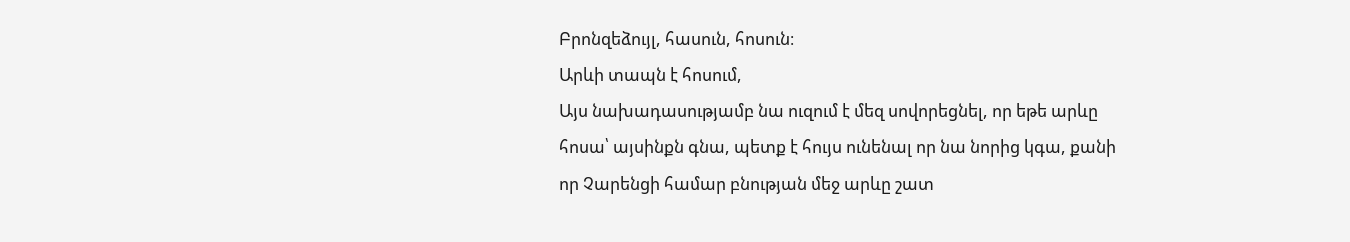Բրոնզեձույլ, հասուն, հոսուն։
Արևի տապն է հոսում,
Այս նախադասությամբ նա ուզում է մեզ սովորեցնել, որ եթե արևը հոսա՝ այսինքն գնա, պետք է հույս ունենալ որ նա նորից կգա, քանի որ Չարենցի համար բնության մեջ արևը շատ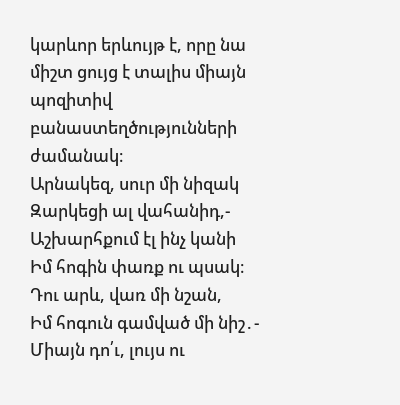կարևոր երևույթ է, որը նա միշտ ցույց է տալիս միայն պոզիտիվ բանաստեղծությունների ժամանակ։
Արնակեզ, սուր մի նիզակ
Զարկեցի ալ վահանիդ,-
Աշխարհքում էլ ինչ կանի
Իմ հոգին փառք ու պսակ։
Դու արև, վառ մի նշան,
Իմ հոգուն գամված մի նիշ․-
Միայն դո՛ւ, լույս ու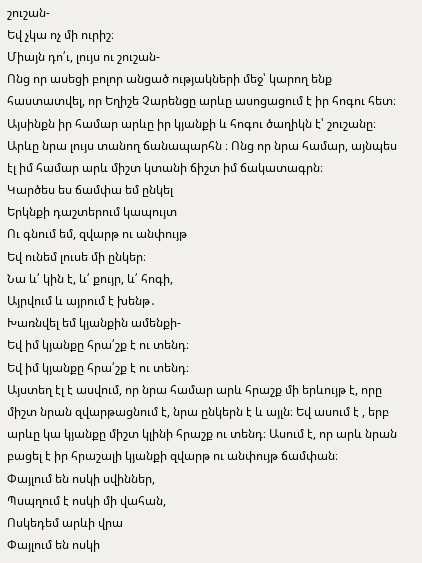շուշան-
Եվ չկա ոչ մի ուրիշ։
Միայն դո՛ւ, լույս ու շուշան-
Ոնց որ ասեցի բոլոր անցած ությակների մեջ՝ կարող ենք հաստատվել, որ Եղիշե Չարենցը արևը ասոցացում է իր հոգու հետ։ Այսինքն իր համար արևը իր կյանքի և հոգու ծաղիկն է՝ շուշանը։ Արևը նրա լույս տանող ճանապարհն ։ Ոնց որ նրա համար, այնպես էլ իմ համար արև միշտ կտանի ճիշտ իմ ճակատագրն։
Կարծես ես ճամփա եմ ընկել
Երկնքի դաշտերում կապույտ
Ու գնում եմ, զվարթ ու անփույթ
Եվ ունեմ լուսե մի ընկեր։
Նա և՛ կին է, և՛ քույր, և՛ հոգի,
Այրվում և այրում է խենթ․
Խառնվել եմ կյանքին ամենքի-
Եվ իմ կյանքը հրա՛շք է ու տենդ։
Եվ իմ կյանքը հրա՛շք է ու տենդ։
Այստեղ էլ է ասվում, որ նրա համար արև հրաշք մի երևույթ է, որը միշտ նրան զվարթացնում է, նրա ընկերն է և այլն։ Եվ ասում է , երբ արևը կա կյանքը միշտ կլինի հրաշք ու տենդ։ Ասում է, որ արև նրան բացել է իր հրաշալի կյանքի զվարթ ու անփույթ ճամփան։
Փայլում են ոսկի սվիններ,
Պսպղում է ոսկի մի վահան,
Ոսկեդեմ արևի վրա
Փայլում են ոսկի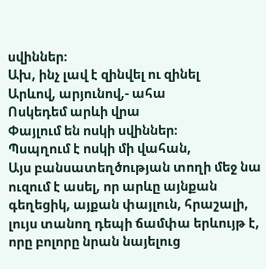սվիններ։
Ախ, ինչ լավ է զինվել ու զինել
Արևով, արյունով,- ահա
Ոսկեդեմ արևի վրա
Փայլում են ոսկի սվիններ։
Պսպղում է ոսկի մի վահան,
Այս բանսատեղծության տողի մեջ նա ուզում է ասել, որ արևը այնքան գեղեցիկ, այքան փայլուն, հրաշալի, լույս տանող դեպի ճամփա երևույթ է, որը բոլորը նրան նայելուց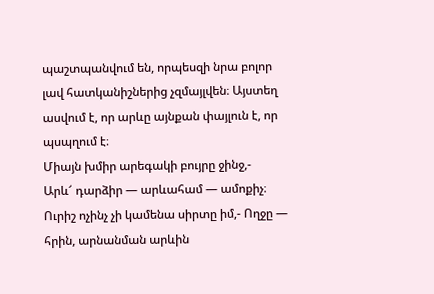պաշտպանվում են, որպեսզի նրա բոլոր լավ հատկանիշներից չզմայլվեն։ Այստեղ ասվում է, որ արևը այնքան փայլուն է, որ պսպղում է։
Միայն խմիր արեգակի բույրը ջինջ,-
Արև՜ դարձիր — արևահամ — ամոքիչ։
Ուրիշ ոչինչ չի կամենա սիրտը իմ,- Ողջը — հրին, արնանման արևին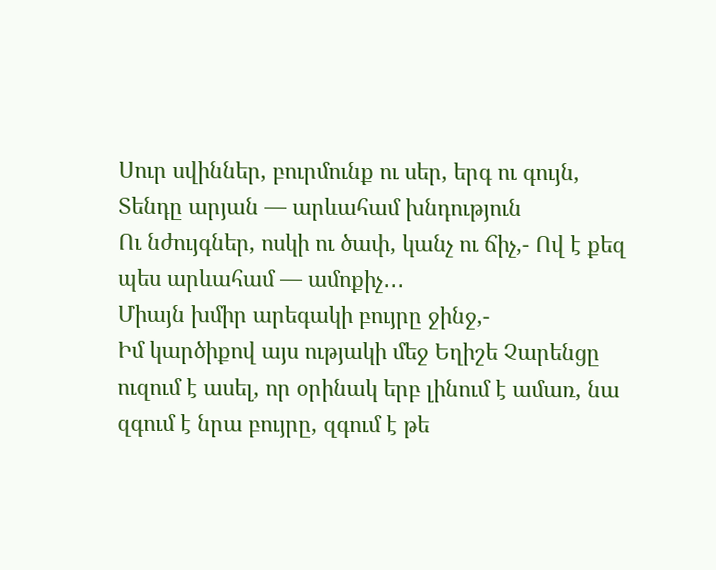Սուր սվիններ, բուրմունք ու սեր, երգ ու գույն,
Տենդը արյան — արևահամ խնդություն
Ու նժույգներ, ոսկի ու ծափ, կանչ ու ճիչ,- Ով է քեզ պես արևահամ — ամոքիչ․․․
Միայն խմիր արեգակի բույրը ջինջ,-
Իմ կարծիքով այս ությակի մեջ Եղիշե Չարենցը ուզում է ասել, որ օրինակ երբ լինում է ամառ, նա զգում է նրա բույրը, զգում է թե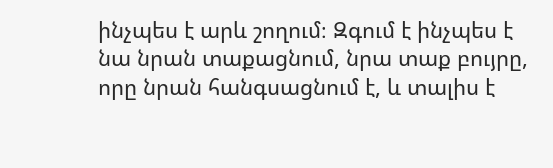ինչպես է արև շողում։ Զգում է ինչպես է նա նրան տաքացնում, նրա տաք բույրը, որը նրան հանգսացնում է, և տալիս է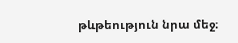թևթեություն նրա մեջ։